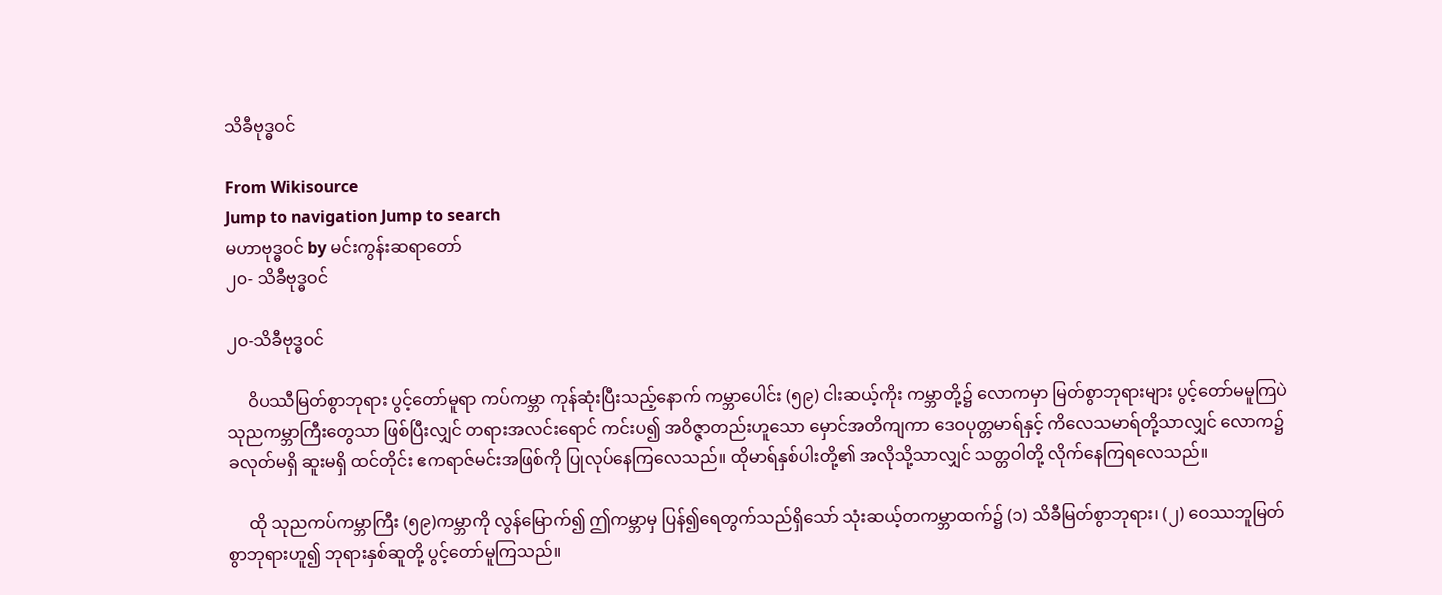သိခီဗုဒ္ဓဝင်

From Wikisource
Jump to navigation Jump to search
မဟာဗုဒ္ဓဝင် by မင်းကွန်းဆရာတော်
၂၀- သိခီဗုဒ္ဓဝင်

၂ဝ-သိခီဗုဒ္ဓဝင်

     ဝိပဿီမြတ်စွာဘုရား ပွင့်တော်မူရာ ကပ်ကမ္ဘာ ကုန်ဆုံးပြီးသည့်နောက် ကမ္ဘာပေါင်း (၅၉) ငါးဆယ့်ကိုး ကမ္ဘာတို့၌ လောကမှာ မြတ်စွာဘုရားများ ပွင့်တော်မမူကြပဲ သုညကမ္ဘာကြီးတွေသာ ဖြစ်ပြီးလျှင် တရားအလင်းရောင် ကင်းပ၍ အဝိဇ္ဇာတည်းဟူသော မှောင်အတိကျကာ ဒေဝပုတ္တမာရ်နှင့် ကိလေသမာရ်တို့သာလျှင် လောက၌ ခလုတ်မရှိ ဆူးမရှိ ထင်တိုင်း ဧကရာဇ်မင်းအဖြစ်ကို ပြုလုပ်နေကြလေသည်။ ထိုမာရ်နှစ်ပါးတို့၏ အလိုသို့သာလျှင် သတ္တဝါတို့ လိုက်နေကြရလေသည်။

     ထို သုညကပ်ကမ္ဘာကြီး (၅၉)ကမ္ဘာကို လွန်မြောက်၍ ဤကမ္ဘာမှ ပြန်၍ရေတွက်သည်ရှိသော် သုံးဆယ့်တကမ္ဘာထက်၌ (၁) သိခီမြတ်စွာဘုရား၊ (၂) ဝေဿဘူမြတ်စွာဘုရားဟူ၍ ဘုရားနှစ်ဆူတို့ ပွင့်တော်မူကြသည်။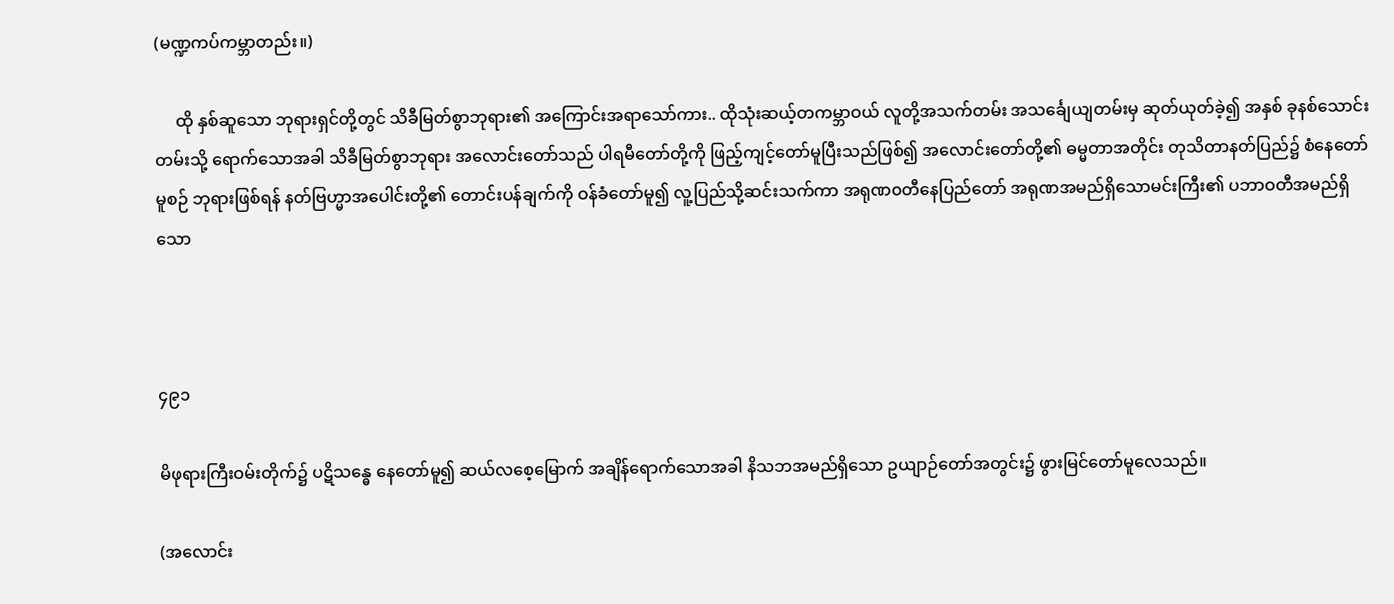(မဏ္ဍကပ်ကမ္ဘာတည်း။)

     ထို နှစ်ဆူသော ဘုရားရှင်တို့တွင် သိခီမြတ်စွာဘုရား၏ အကြောင်းအရာသော်ကား.. ထိုသုံးဆယ့်တကမ္ဘာဝယ် လူတို့အသက်တမ်း အသင်္ချေယျတမ်းမှ ဆုတ်ယုတ်ခဲ့၍ အနှစ် ခုနစ်သောင်းတမ်းသို့ ရောက်သောအခါ သိခီမြတ်စွာဘုရား အလောင်းတော်သည် ပါရမီတော်တို့ကို ဖြည့်ကျင့်တော်မူပြီးသည်ဖြစ်၍ အလောင်းတော်တို့၏ ဓမ္မတာအတိုင်း တုသိတာနတ်ပြည်၌ စံနေတော်မူစဉ် ဘုရားဖြစ်ရန် နတ်ဗြဟ္မာအပေါင်းတို့၏ တောင်းပန်ချက်ကို ဝန်ခံတော်မူ၍ လူ့ပြည်သို့ဆင်းသက်ကာ အရုဏ၀တီနေပြည်တော် အရုဏအမည်ရှိသောမင်းကြီး၏ ပဘာဝတီအမည်ရှိသော



၄၉၁

မိဖုရားကြီးဝမ်းတိုက်၌ ပဋိသန္ဓေ နေတော်မူ၍ ဆယ်လစေ့မြောက် အချိန်ရောက်သောအခါ နိသဘအမည်ရှိသော ဥယျာဉ်တော်အတွင်း၌ ဖွားမြင်တော်မူလေသည်။

(အလောင်း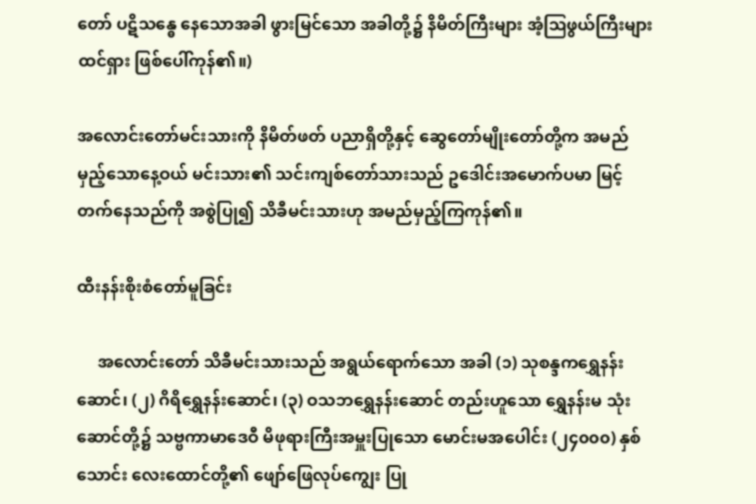တော် ပဋိသန္ဓေ နေသောအခါ ဖွားမြင်သော အခါတို့၌ နိမိတ်ကြီးများ အံ့ဩဖွယ်ကြီးများ ထင်ရှား ဖြစ်ပေါ်ကုန်၏။)

အလောင်းတော်မင်းသားကို နိမိတ်ဖတ် ပညာရှိတို့နှင့် ဆွေတော်မျိုးတော်တို့က အမည်မှည့်သောနေ့ဝယ် မင်းသား၏ သင်းကျစ်တော်သားသည် ဥဒေါင်းအမောက်ပမာ မြင့်တက်နေသည်ကို အစွဲပြု၍ သိခီမင်းသားဟု အမည်မှည့်ကြကုန်၏။

ထီးနန်းစိုးစံတော်မူခြင်း

     အလောင်းတော် သိခီမင်းသားသည် အရွယ်ရောက်သော အခါ (၁) သုစန္ဒကရွှေနန်းဆောင်၊ (၂) ဂိရိရွှေနန်းဆောင်၊ (၃) ဝသဘရွှေနန်းဆောင် တည်းဟူသော ရွှေနန်းမ သုံးဆောင်တို့၌ သဗ္ဗကာမာဒေဝီ မိဖုရားကြီးအမှူးပြုသော မောင်းမအပေါင်း (၂၄၀၀၀) နှစ်သောင်း လေးထောင်တို့၏ ဖျော်ဖြေလုပ်ကျွေး ပြု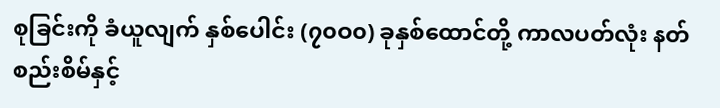စုခြင်းကို ခံယူလျက် နှစ်ပေါင်း (၇၀ဝ၀) ခုနှစ်ထောင်တို့ ကာလပတ်လုံး နတ်စည်းစိမ်နှင့်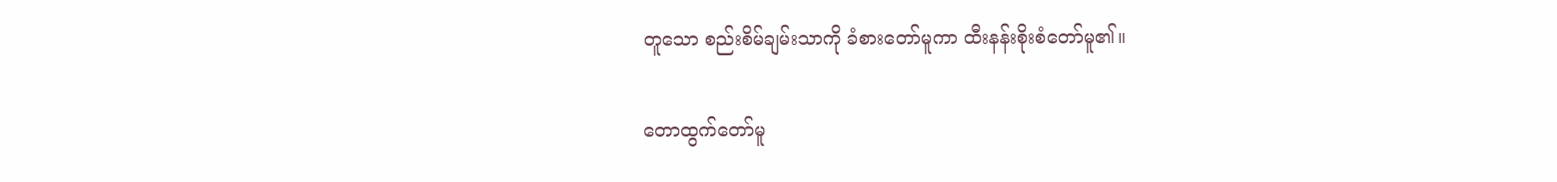တူသော စည်းစိမ်ချမ်းသာကို ခံစားတော်မူကာ ထီးနန်းစိုးစံတော်မူ၏။

တောထွက်တော်မူ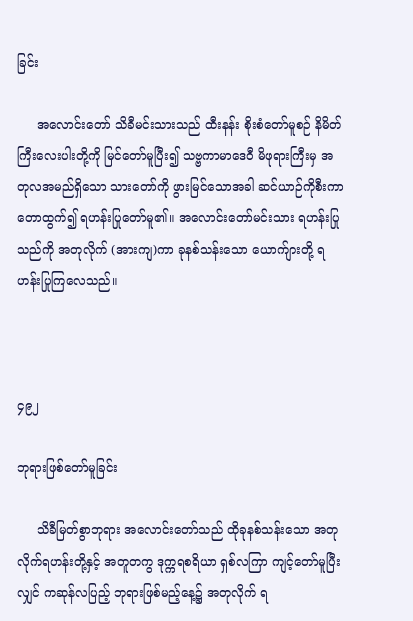ခြင်း

     အလောင်းတော် သိခီမင်းသားသည် ထီးနန်း စိုးစံတော်မူစဉ် နိမိတ်ကြီးလေးပါးတို့ကို မြင်တော်မူပြီး၍ သဗ္ဗကာမာဒေဝီ မိဖုရားကြီးမှ အတုလအမည်ရှိသော သားတော်ကို ဖွားမြင်သောအခါ ဆင်ယာဉ်ကိုစီးကာ တောထွက်၍ ရဟန်းပြုတော်မူ၏။ အလောင်းတော်မင်းသား ရဟန်းပြုသည်ကို အတုလိုက် (အားကျ)ကာ ခုနစ်သန်းသော ယောက်ျားတို့ ရဟန်းပြုကြလေသည်။



၄၉၂

ဘုရားဖြစ်တော်မူခြင်း

     သိခီမြတ်စွာဘုရား အလောင်းတော်သည် ထိုခုနစ်သန်းသော အတုလိုက်ရဟန်းတို့နှင့် အတူတကွ ဒုက္ကရစရိယာ ရှစ်လကြာ ကျင့်တော်မူပြီးလျှင် ကဆုန်လပြည့် ဘုရားဖြစ်မည့်နေ့၌ အတုလိုက် ရ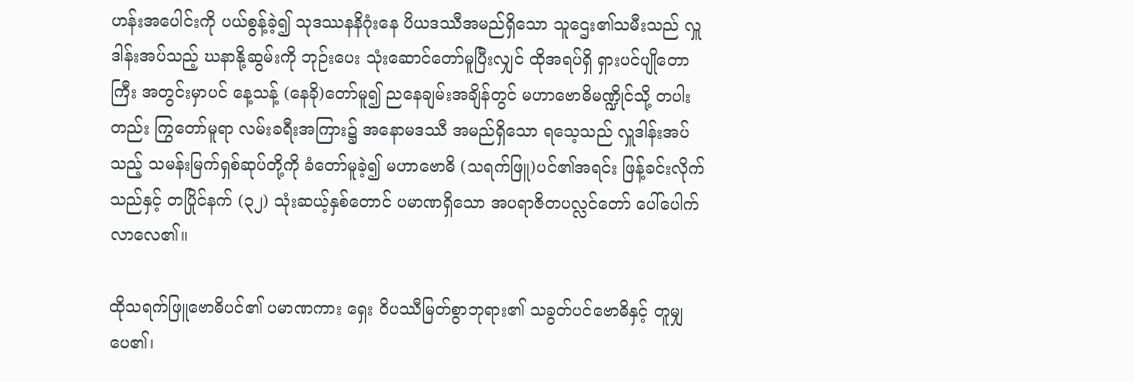ဟန်းအပေါင်းကို ပယ်စွန့်ခဲ့၍ သုဒဿနနိဂုံးနေ ပိယဒဿီအမည်ရှိသော သူဌေး၏သမီးသည် လှူဒါန်းအပ်သည့် ဃနာနို့ဆွမ်းကို ဘုဉ်းပေး သုံးဆောင်တော်မူပြီးလျှင် ထိုအရပ်ရှိ ရှားပင်ပျိုတောကြီး အတွင်းမှာပင် နေ့သန့် (နေခို)တော်မူ၍ ညနေချမ်းအချိန်တွင် မဟာဗောဓိမဏ္ဍိုင်သို့ တပါးတည်း ကြွတော်မူရာ လမ်းခရီးအကြား၌ အနောမဒဿီ အမည်ရှိသော ရသေ့သည် လှူဒါန်းအပ်သည့် သမန်းမြက်ရှစ်ဆုပ်တို့ကို ခံတော်မူခဲ့၍ မဟာဗောဓိ (သရက်ဖြူ)ပင်၏အရင်း ဖြန့်ခင်းလိုက်သည်နှင့် တပြိုင်နက် (၃၂) သုံးဆယ့်နှစ်တောင် ပမာဏရှိသော အပရာဇိတပလ္လင်တော် ပေါ်ပေါက်လာလေ၏။

ထိုသရက်ဖြူဗောဓိပင်၏ ပမာဏကား ရှေး ဝိပဿီမြတ်စွာဘုရား၏ သခွတ်ပင်ဗောဓိနှင့် တူမျှပေ၏၊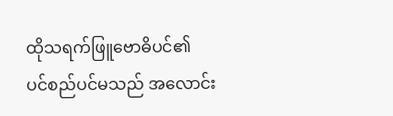ထိုသရက်ဖြူဗောဓိပင်၏ ပင်စည်ပင်မသည် အလောင်း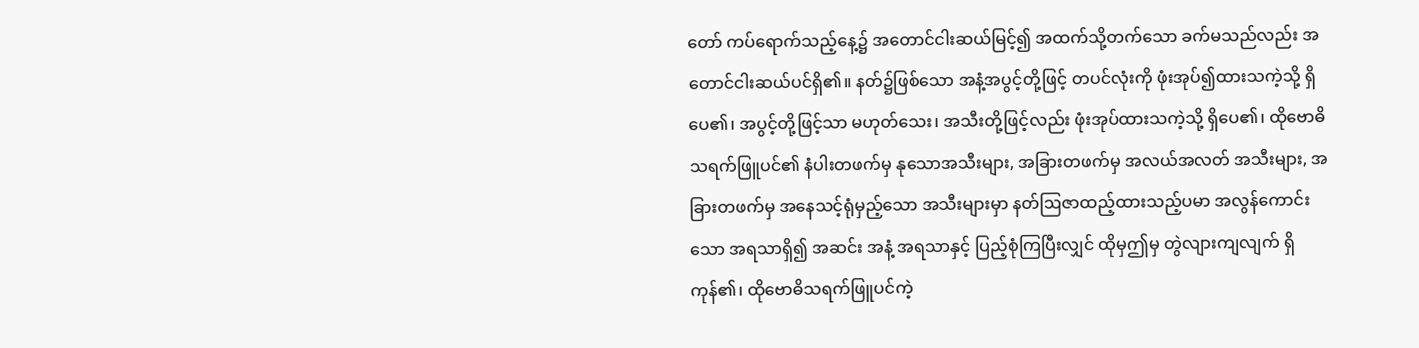တော် ကပ်ရောက်သည့်နေ့၌ အတောင်ငါးဆယ်မြင့်၍ အထက်သို့တက်သော ခက်မသည်လည်း အတောင်ငါးဆယ်ပင်ရှိ၏။ နတ်၌ဖြစ်သော အနံ့အပွင့်တို့ဖြင့် တပင်လုံးကို ဖုံးအုပ်၍ထားသကဲ့သို့ ရှိပေ၏၊ အပွင့်တို့ဖြင့်သာ မဟုတ်သေး၊ အသီးတို့ဖြင့်လည်း ဖုံးအုပ်ထားသကဲ့သို့ ရှိပေ၏၊ ထိုဗောဓိ သရက်ဖြူပင်၏ နံပါးတဖက်မှ နုသောအသီးများ, အခြားတဖက်မှ အလယ်အလတ် အသီးများ, အခြားတဖက်မှ အနေသင့်ရုံမှည့်သော အသီးများမှာ နတ်ဩဇာထည့်ထားသည့်ပမာ အလွန်ကောင်းသော အရသာရှိ၍ အဆင်း အနံ့ အရသာနှင့် ပြည့်စုံကြပြီးလျှင် ထိုမှဤမှ တွဲလျားကျလျက် ရှိကုန်၏၊ ထိုဗောဓိသရက်ဖြူပင်ကဲ့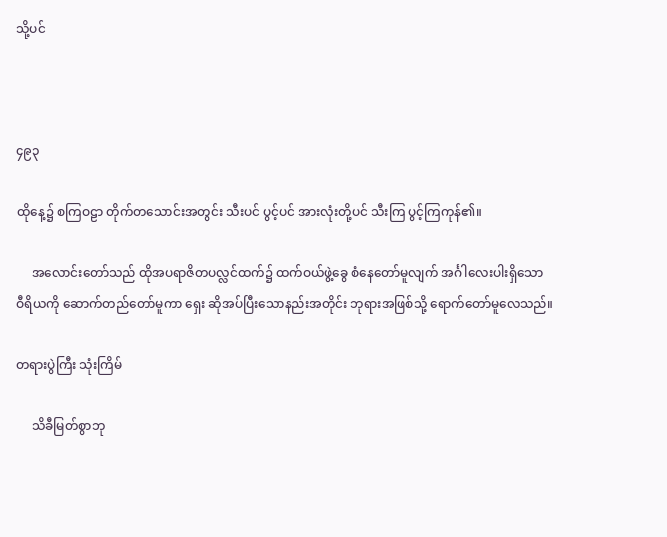သို့ပင်



၄၉၃

ထိုနေ့၌ စကြဝဠာ တိုက်တသောင်းအတွင်း သီးပင် ပွင့်ပင် အားလုံးတို့ပင် သီးကြ ပွင့်ကြကုန်၏။

     အလောင်းတော်သည် ထိုအပရာဇိတပလ္လင်ထက်၌ ထက်ဝယ်ဖွဲ့ခွေ စံနေတော်မူလျက် အင်္ဂါလေးပါးရှိသော ဝီရိယကို ဆောက်တည်တော်မူကာ ရှေး ဆိုအပ်ပြီးသောနည်းအတိုင်း ဘုရားအဖြစ်သို့ ရောက်တော်မူလေသည်။

တရားပွဲကြီး သုံးကြိမ်

     သိခီမြတ်စွာဘု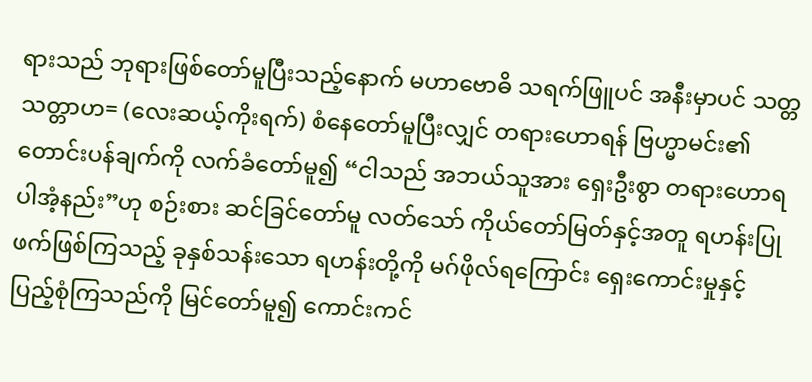ရားသည် ဘုရားဖြစ်တော်မူပြီးသည့်နောက် မဟာဗောဓိ သရက်ဖြူပင် အနီးမှာပင် သတ္တသတ္တာဟ= (လေးဆယ့်ကိုးရက်) စံနေတော်မူပြီးလျှင် တရားဟောရန် ဗြဟ္မာမင်း၏ တောင်းပန်ချက်ကို လက်ခံတော်မူ၍ “ငါသည် အဘယ်သူအား ရှေးဦးစွာ တရားဟောရပါအံ့နည်း”ဟု စဉ်းစား ဆင်ခြင်တော်မူ လတ်သော် ကိုယ်တော်မြတ်နှင့်အတူ ရဟန်းပြုဖက်ဖြစ်ကြသည့် ခုနှစ်သန်းသော ရဟန်းတို့ကို မဂ်ဖိုလ်ရကြောင်း ရှေးကောင်းမှုနှင့် ပြည့်စုံကြသည်ကို မြင်တော်မူ၍ ကောင်းကင်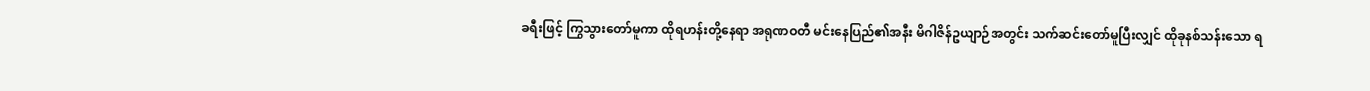ခရီးဖြင့် ကြွသွားတော်မူကာ ထိုရဟန်းတို့နေရာ အရုဏဝတီ မင်းနေပြည်၏အနီး မိဂါဇိန်ဥယျာဉ်အတွင်း သက်ဆင်းတော်မူပြီးလျှင် ထိုခုနစ်သန်းသော ရ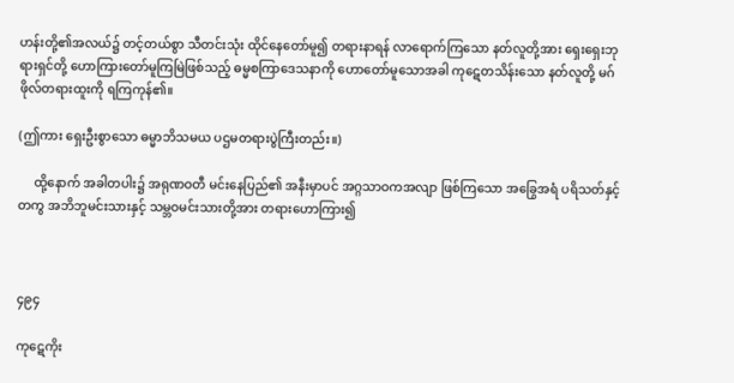ဟန်းတို့၏အလယ်၌ တင့်တယ်စွာ သီတင်းသုံး ထိုင်နေတော်မူ၍ တရားနာရန် လာရောက်ကြသော နတ်လူတို့အား ရှေးရှေးဘုရားရှင်တို့ ဟောကြားတော်မူကြမြဲဖြစ်သည့် ဓမ္မစကြာဒေသနာကို ဟောတော်မူသောအခါ ကုဋေတသိန်းသော နတ်လူတို့ မဂ်ဖိုလ်တရားထူးကို ရကြကုန်၏။

(ဤကား ရှေးဦးစွာသော ဓမ္မာဘိသမယ ပဌမတရားပွဲကြီးတည်း။)

     ထို့နောက် အခါတပါး၌ အရုဏဝတီ မင်းနေပြည်၏ အနီးမှာပင် အဂ္ဂသာဝကအလျာ ဖြစ်ကြသော အခြွေအရံ ပရိသတ်နှင့်တကွ အဘိဘူမင်းသားနှင့် သမ္ဘဝမင်းသားတို့အား တရားဟောကြား၍



၄၉၄

ကုဋေကိုး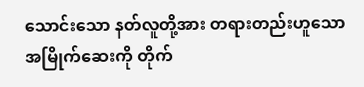သောင်းသော နတ်လူတို့အား တရားတည်းဟူသော အမြိုက်ဆေးကို တိုက်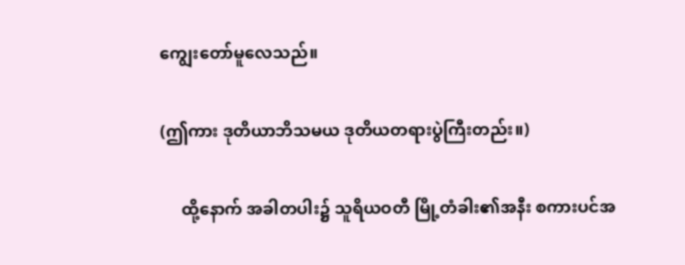ကျွေးတော်မူလေသည်။

(ဤကား ဒုတိယာဘိသမယ ဒုတိယတရားပွဲကြီးတည်း။)

     ထို့နောက် အခါတပါး၌ သူရိယဝတီ မြို့တံခါး၏အနီး စကားပင်အ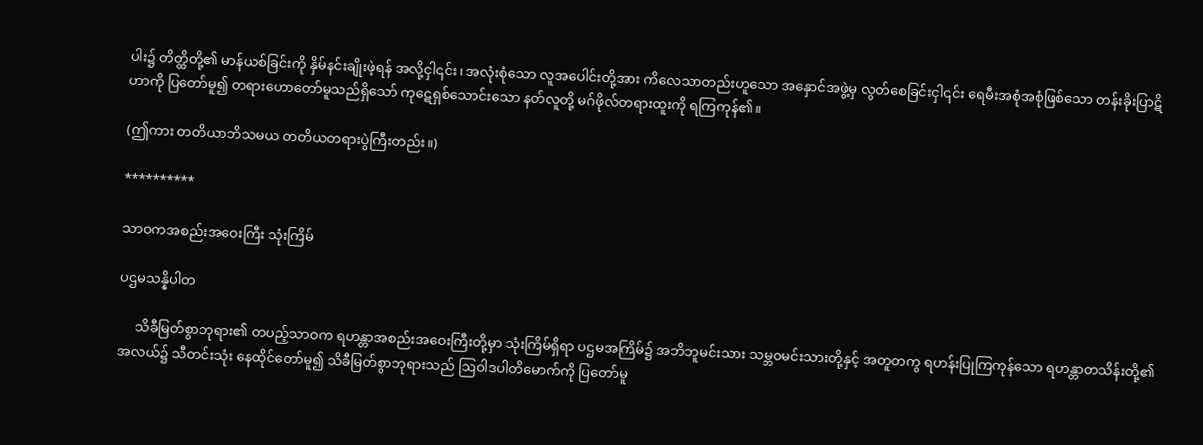ပါး၌ တိတ္ထိတို့၏ မာန်ယစ်ခြင်းကို နှိမ်နင်းချိုးဖဲ့ရန် အလို့ငှါ၎င်း၊ အလုံးစုံသော လူအပေါင်းတို့အား ကိလေသာတည်းဟူသော အနှောင်အဖွဲ့မှ လွတ်စေခြင်းငှါ၎င်း ရေမီးအစုံအစုံဖြစ်သော တန်းခိုးပြာဋိဟာကို ပြတော်မူ၍ တရားဟောတော်မူသည်ရှိသော် ကုဋေရှစ်သောင်းသော နတ်လူတို့ မဂ်ဖိုလ်တရားထူးကို ရကြကုန်၏။

(ဤကား တတိယာဘိသမယ တတိယတရားပွဲကြီးတည်း။)

**********

သာဝကအစည်းအဝေးကြီး သုံးကြိမ်

ပဌမသန္နိပါတ

     သိခီမြတ်စွာဘုရား၏ တပည့်သာဝက ရဟန္တာအစည်းအဝေးကြီးတို့မှာ သုံးကြိမ်ရှိရာ ပဌမအကြိမ်၌ အဘိဘူမင်းသား သမ္ဘဝမင်းသားတို့နှင့် အတူတကွ ရဟန်းပြုကြကုန်သော ရဟန္တာတသိန်းတို့၏အလယ်၌ သီတင်းသုံး နေထိုင်တော်မူ၍ သိခီမြတ်စွာဘုရားသည် ဩဝါဒပါတိမောက်ကို ပြတော်မူ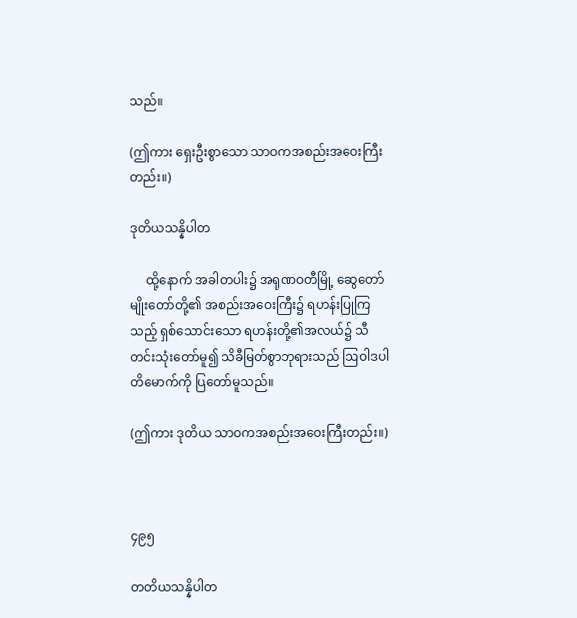သည်။

(ဤကား ရှေးဦးစွာသော သာဝကအစည်းအဝေးကြီးတည်း။)

ဒုတိယသန္နိပါတ

     ထို့နောက် အခါတပါး၌ အရုဏဝတီမြို့ ဆွေတော်မျိုးတော်တို့၏ အစည်းအဝေးကြီး၌ ရဟန်းပြုကြသည့် ရှစ်သောင်းသော ရဟန်းတို့၏အလယ်၌ သီတင်းသုံးတော်မူ၍ သိခီမြတ်စွာဘုရားသည် ဩဝါဒပါတိမောက်ကို ပြတော်မူသည်။

(ဤကား ဒုတိယ သာဝကအစည်းအဝေးကြီးတည်း။)



၄၉၅

တတိယသန္နိပါတ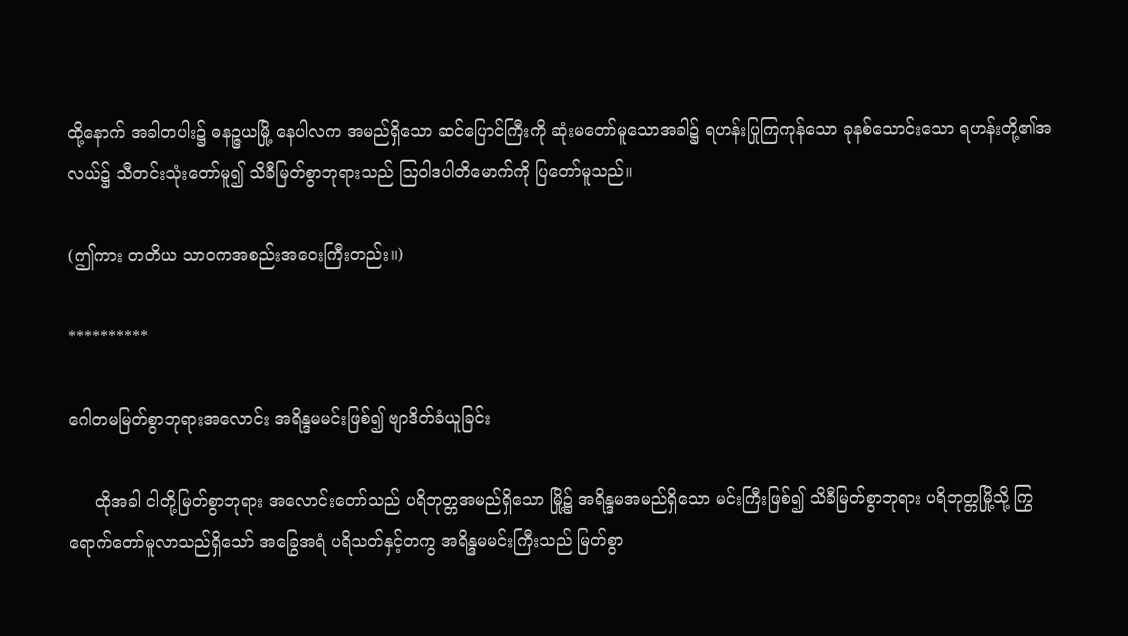ထို့နောက် အခါတပါး၌ ဓနဉ္ဇယမြို့ နေပါလက အမည်ရှိသော ဆင်ပြောင်ကြီးကို ဆုံးမတော်မူသောအခါ၌ ရဟန်းပြုကြကုန်သော ခုနစ်သောင်းသော ရဟန်းတို့၏အလယ်၌ သီတင်းသုံးတော်မူ၍ သိခီမြတ်စွာဘုရားသည် ဩဝါဒပါတိမောက်ကို ပြတော်မူသည်။

(ဤကား တတိယ သာဝကအစည်းအဝေးကြီးတည်း။)

**********

ဂေါတမမြတ်စွာဘုရားအလောင်း အရိန္ဒမမင်းဖြစ်၍ ဗျာဒိတ်ခံယူခြင်း

     ထိုအခါ ငါတို့မြတ်စွာဘုရား အလောင်းတော်သည် ပရိဘုတ္တအမည်ရှိသော မြို့၌ အရိန္ဒမအမည်ရှိသော မင်းကြီးဖြစ်၍ သိခီမြတ်စွာဘုရား ပရိဘုတ္တမြို့သို့ ကြွရောက်တော်မူလာသည်ရှိသော် အခြွေအရံ ပရိသတ်နှင့်တကွ အရိန္ဒမမင်းကြီးသည် မြတ်စွာ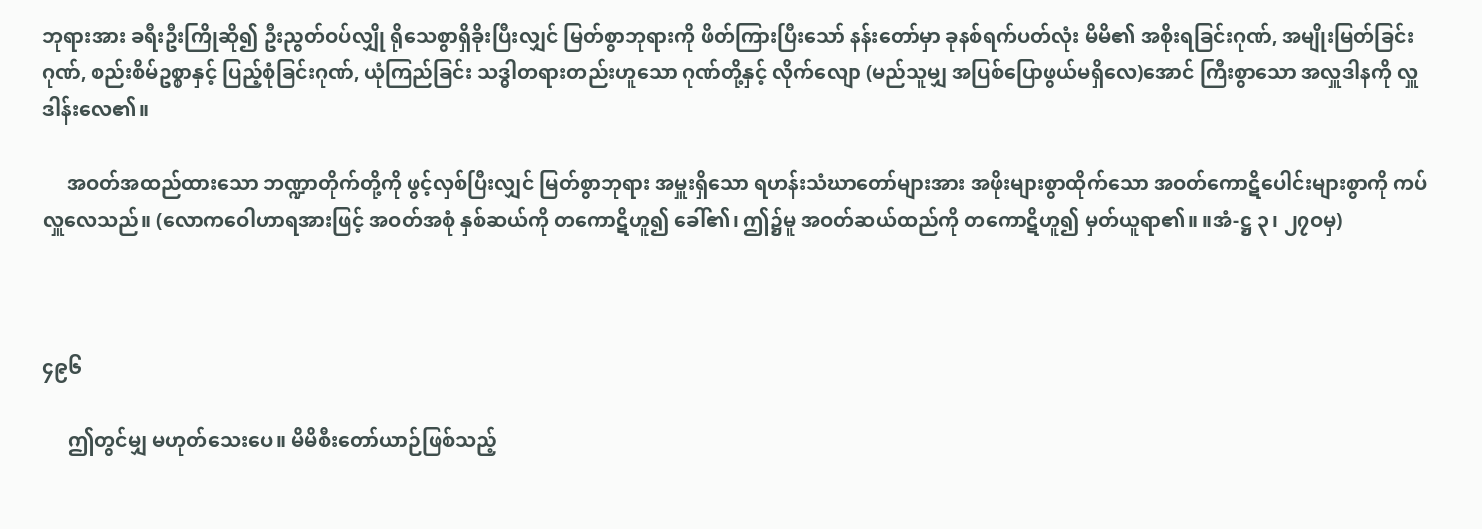ဘုရားအား ခရီးဦးကြိုဆို၍ ဦးညွတ်ဝပ်လျှို ရိုသေစွာရှိခိုးပြီးလျှင် မြတ်စွာဘုရားကို ဖိတ်ကြားပြီးသော် နန်းတော်မှာ ခုနစ်ရက်ပတ်လုံး မိမိ၏ အစိုးရခြင်းဂုဏ်, အမျိုးမြတ်ခြင်းဂုဏ်, စည်းစိမ်ဥစ္စာနှင့် ပြည့်စုံခြင်းဂုဏ်, ယုံကြည်ခြင်း သဒ္ဓါတရားတည်းဟူသော ဂုဏ်တို့နှင့် လိုက်လျော (မည်သူမျှ အပြစ်ပြောဖွယ်မရှိလေ)အောင် ကြီးစွာသော အလှူဒါနကို လှူဒါန်းလေ၏။

     အဝတ်အထည်ထားသော ဘဏ္ဍာတိုက်တို့ကို ဖွင့်လှစ်ပြီးလျှင် မြတ်စွာဘုရား အမှူးရှိသော ရဟန်းသံဃာတော်များအား အဖိုးများစွာထိုက်သော အဝတ်ကောဋိပေါင်းများစွာကို ကပ်လှူလေသည်။ (လောကဝေါဟာရအားဖြင့် အဝတ်အစုံ နှစ်ဆယ်ကို တကောဋိဟူ၍ ခေါ်၏၊ ဤ၌မူ အဝတ်ဆယ်ထည်ကို တကောဋိဟူ၍ မှတ်ယူရာ၏။ ။အံ-ဋ္ဌ ၃၊ ၂၇ဝမှ)



၄၉၆

     ဤတွင်မျှ မဟုတ်သေးပေ။ မိမိစီးတော်ယာဉ်ဖြစ်သည့်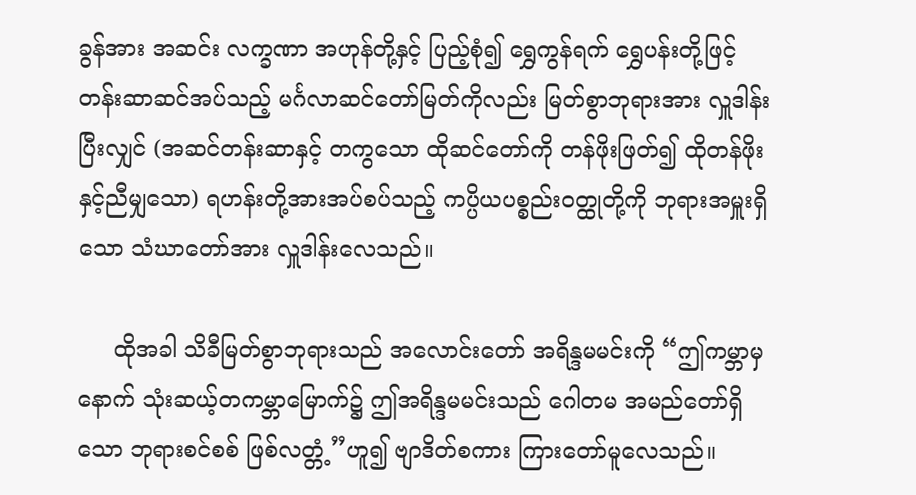ခွန်အား အဆင်း လက္ခဏာ အဟုန်တို့နှင့် ပြည့်စုံ၍ ရွှေကွန်ရက် ရွှေပန်းတို့ဖြင့် တန်းဆာဆင်အပ်သည့် မင်္ဂလာဆင်တော်မြတ်ကိုလည်း မြတ်စွာဘုရားအား လှူဒါန်းပြီးလျှင် (အဆင်တန်းဆာနှင့် တကွသော ထိုဆင်တော်ကို တန်ဖိုးဖြတ်၍ ထိုတန်ဖိုးနှင့်ညီမျှသော) ရဟန်းတို့အားအပ်စပ်သည့် ကပ္ပိယပစ္စည်းဝတ္ထုတို့ကို ဘုရားအမှူးရှိသော သံဃာတော်အား လှူဒါန်းလေသည်။

     ထိုအခါ သိခီမြတ်စွာဘုရားသည် အလောင်းတော် အရိန္ဒမမင်းကို “ဤကမ္ဘာမှနောက် သုံးဆယ့်တကမ္ဘာမြောက်၌ ဤအရိန္ဒမမင်းသည် ဂေါတမ အမည်တော်ရှိသော ဘုရားစင်စစ် ဖြစ်လတ္တံ့”ဟူ၍ ဗျာဒိတ်စကား ကြားတော်မူလေသည်။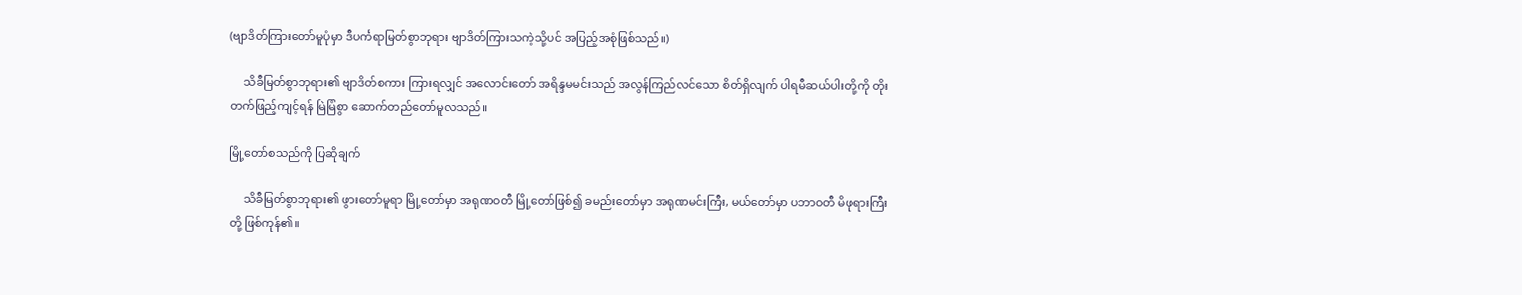(ဗျာဒိတ်ကြားတော်မူပုံမှာ ဒီပင်္ကရာမြတ်စွာဘုရား ဗျာဒိတ်ကြားသကဲ့သို့ပင် အပြည့်အစုံဖြစ်သည်။)

     သိခီမြတ်စွာဘုရား၏ ဗျာဒိတ်စကား ကြားရလျှင် အလောင်းတော် အရိန္ဒမမင်းသည် အလွန်ကြည်လင်သော စိတ်ရှိလျက် ပါရမီဆယ်ပါးတို့ကို တိုးတက်ဖြည့်ကျင့်ရန် မြဲမြံစွာ ဆောက်တည်တော်မူလသည်။

မြို့တော်စသည်ကို ပြဆိုချက်

     သိခီမြတ်စွာဘုရား၏ ဖွားတော်မူရာ မြို့တော်မှာ အရုဏဝတီ မြို့တော်ဖြစ်၍ ခမည်းတော်မှာ အရုဏမင်းကြီး, မယ်တော်မှာ ပဘာဝတီ မိဖုရားကြီးတို့ ဖြစ်ကုန်၏။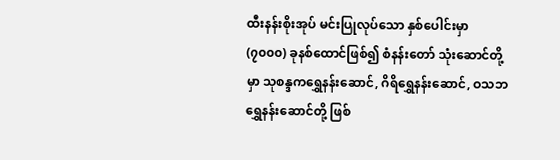ထီးနန်းစိုးအုပ် မင်းပြုလုပ်သော နှစ်ပေါင်းမှာ (၇၀၀၀) ခုနစ်ထောင်ဖြစ်၍ စံနန်းတော် သုံးဆောင်တို့မှာ သုစန္ဒကရွှေနန်းဆောင်, ဂိရိရွှေနန်းဆောင်, ဝသဘ ရွှေနန်းဆောင်တို့ ဖြစ်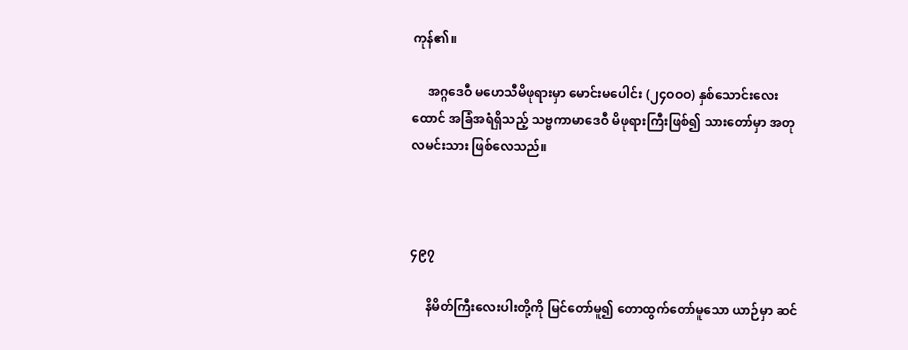ကုန်၏။

     အဂ္ဂဒေဝီ မဟေသီမိဖုရားမှာ မောင်းမပေါင်း (၂၄ဝဝဝ) နှစ်သောင်းလေးထောင် အခြံအရံရှိသည့် သဗ္ဗကာမာဒေဝီ မိဖုရားကြီးဖြစ်၍ သားတော်မှာ အတုလမင်းသား ဖြစ်လေသည်။



၄၉၇

     နိမိတ်ကြီးလေးပါးတို့ကို မြင်တော်မူ၍ တောထွက်တော်မူသော ယာဉ်မှာ ဆင်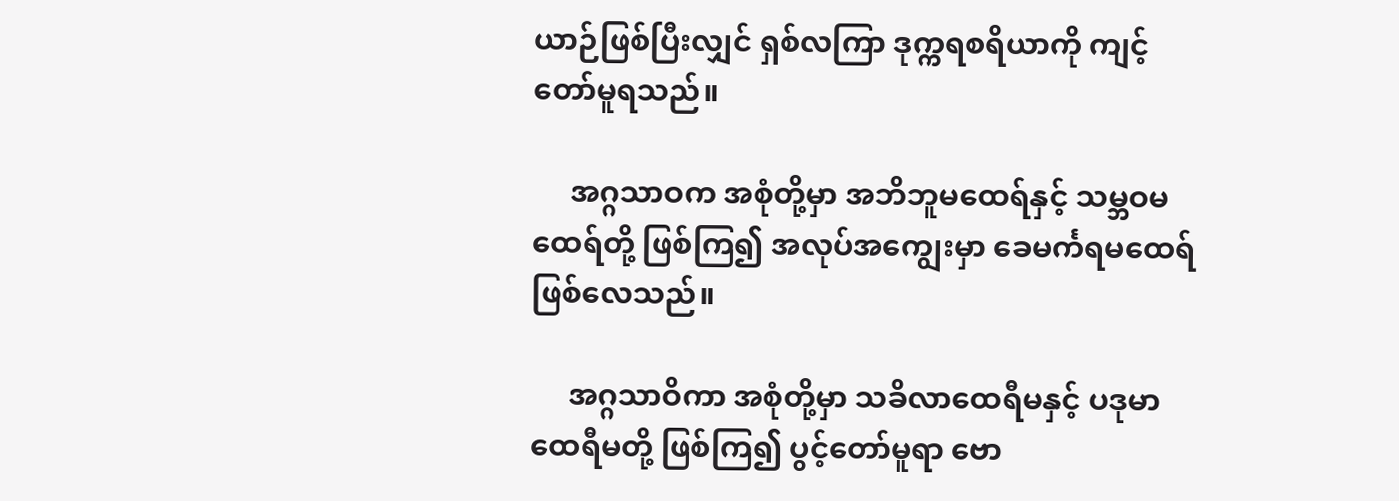ယာဉ်ဖြစ်ပြီးလျှင် ရှစ်လကြာ ဒုက္ကရစရိယာကို ကျင့်တော်မူရသည်။

     အဂ္ဂသာဝက အစုံတို့မှာ အဘိဘူမထေရ်နှင့် သမ္ဘဝမထေရ်တို့ ဖြစ်ကြ၍ အလုပ်အကျွေးမှာ ခေမင်္ကရမထေရ် ဖြစ်လေသည်။

     အဂ္ဂသာဝိကာ အစုံတို့မှာ သခိလာထေရီမနှင့် ပဒုမာထေရီမတို့ ဖြစ်ကြ၍ ပွင့်တော်မူရာ ဗော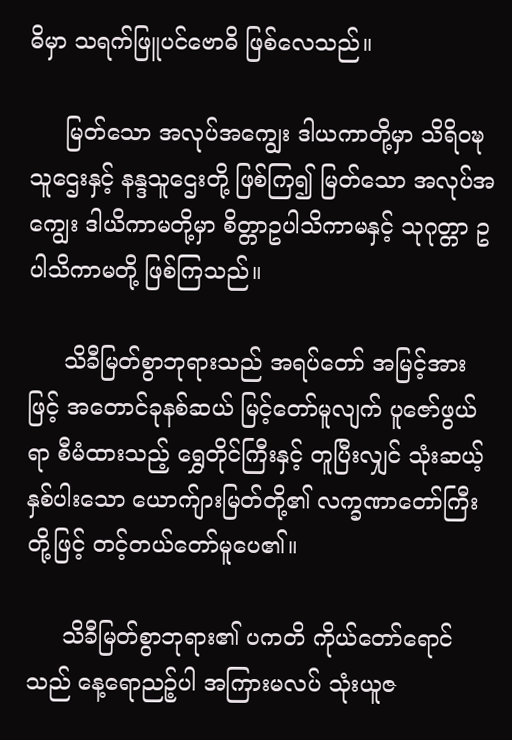ဓိမှာ သရက်ဖြူပင်ဗောဓိ ဖြစ်လေသည်။

     မြတ်သော အလုပ်အကျွေး ဒါယကာတို့မှာ သိရိဝဍ္ဎသူဌေးနှင့် နန္ဒသူဌေးတို့ ဖြစ်ကြ၍ မြတ်သော အလုပ်အကျွေး ဒါယိကာမတို့မှာ စိတ္တာဥပါသိကာမနှင့် သုဂုတ္တာ ဥပါသိကာမတို့ ဖြစ်ကြသည်။

     သိခီမြတ်စွာဘုရားသည် အရပ်တော် အမြင့်အားဖြင့် အတောင်ခုနစ်ဆယ် မြင့်တော်မူလျက် ပူဇော်ဖွယ်ရာ စီမံထားသည့် ရွှေတိုင်ကြီးနှင့် တူပြီးလျှင် သုံးဆယ့်နှစ်ပါးသော ယောက်ျားမြတ်တို့၏ လက္ခဏာတော်ကြီးတို့ဖြင့် တင့်တယ်တော်မူပေ၏။

     သိခီမြတ်စွာဘုရား၏ ပကတိ ကိုယ်တော်ရောင်သည် နေ့ရောညဉ့်ပါ အကြားမလပ် သုံးယူဇ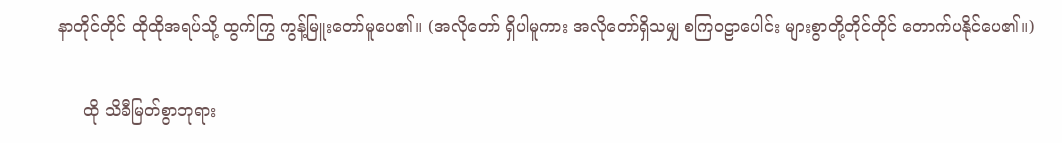နာတိုင်တိုင် ထိုထိုအရပ်သို့ ထွက်ကြွ ကွန့်မြူးတော်မူပေ၏။ (အလိုတော် ရှိပါမူကား အလိုတော်ရှိသမျှ စကြဝဠာပေါင်း များစွာတို့တိုင်တိုင် တောက်ပနိုင်ပေ၏။)

     ထို သိခီမြတ်စွာဘုရား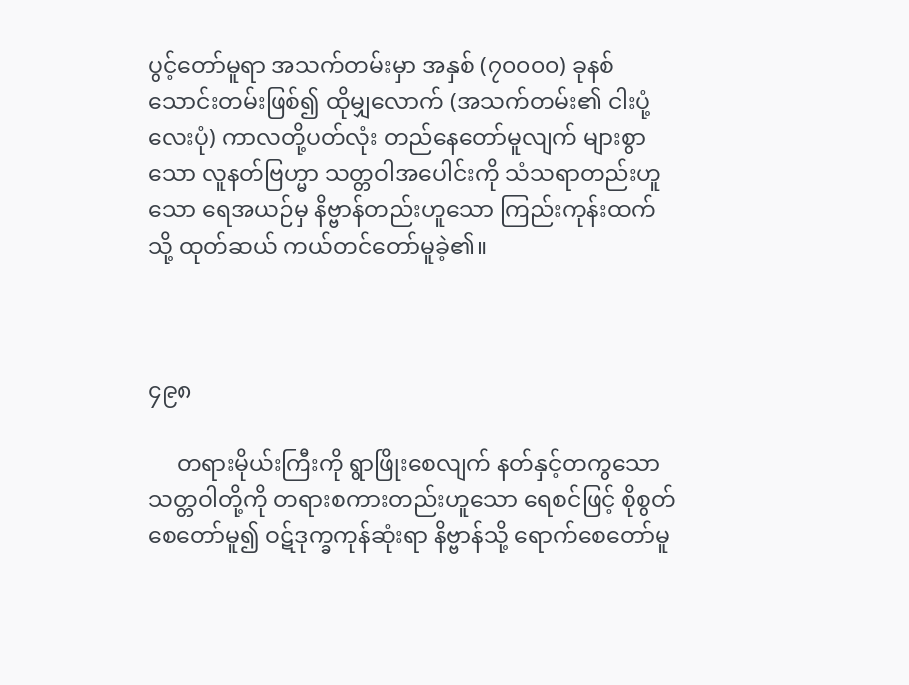ပွင့်တော်မူရာ အသက်တမ်းမှာ အနှစ် (၇၀၀၀၀) ခုနစ်သောင်းတမ်းဖြစ်၍ ထိုမျှလောက် (အသက်တမ်း၏ ငါးပုံ့ လေးပုံ) ကာလတို့ပတ်လုံး တည်နေတော်မူလျက် များစွာသော လူနတ်ဗြဟ္မာ သတ္တဝါအပေါင်းကို သံသရာတည်းဟူသော ရေအယဉ်မှ နိဗ္ဗာန်တည်းဟူသော ကြည်းကုန်းထက်သို့ ထုတ်ဆယ် ကယ်တင်တော်မူခဲ့၏။



၄၉၈

     တရားမိုယ်းကြီးကို ရွာဖြိုးစေလျက် နတ်နှင့်တကွသော သတ္တဝါတို့ကို တရားစကားတည်းဟူသော ရေစင်ဖြင့် စိုစွတ်စေတော်မူ၍ ဝဋ်ဒုက္ခကုန်ဆုံးရာ နိဗ္ဗာန်သို့ ရောက်စေတော်မူ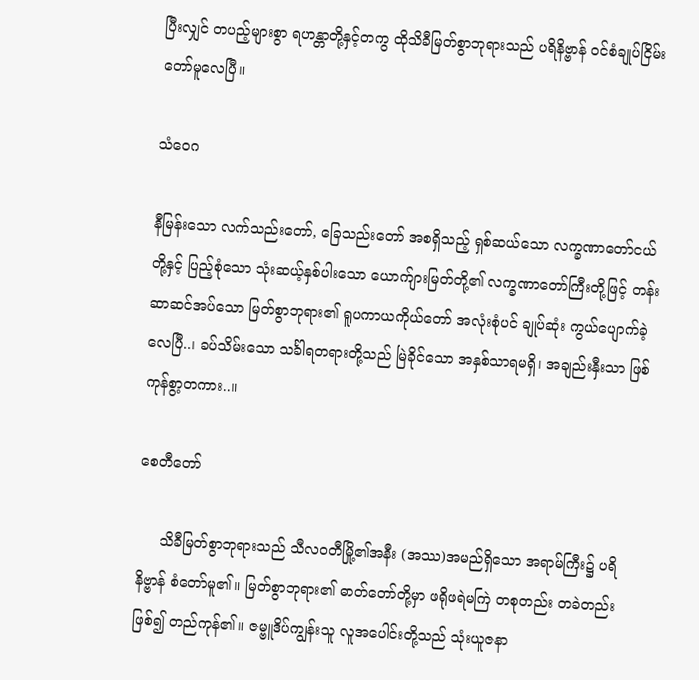ပြီးလျှင် တပည့်များစွာ ရဟန္တာတို့နှင့်တကွ ထိုသိခီမြတ်စွာဘုရားသည် ပရိနိဗ္ဗာန် ဝင်စံချုပ်ငြိမ်းတော်မူလေပြီ။

သံဝေဂ

နီမြန်းသော လက်သည်းတော်, ခြေသည်းတော် အစရှိသည့် ရှစ်ဆယ်သော လက္ခဏာတော်ငယ်တို့နှင့် ပြည့်စုံသော သုံးဆယ့်နှစ်ပါးသော ယောက်ျားမြတ်တို့၏ လက္ခဏာတော်ကြီးတို့ဖြင့် တန်းဆာဆင်အပ်သော မြတ်စွာဘုရား၏ ရူပကာယကိုယ်တော် အလုံးစုံပင် ချုပ်ဆုံး ကွယ်ပျောက်ခဲ့လေပြီ..၊ ခပ်သိမ်းသော သင်္ခါရတရားတို့သည် မြဲခိုင်သော အနှစ်သာရမရှိ၊ အချည်းနှီးသာ ဖြစ်ကုန်စွာ့တကား..။

စေတီတော်

     သိခီမြတ်စွာဘုရားသည် သီလဝတီမြို့၏အနီး (အဿ)အမည်ရှိသော အရာမ်ကြီး၌ ပရိနိဗ္ဗာန် စံတော်မူ၏။ မြတ်စွာဘုရား၏ ဓာတ်တော်တို့မှာ ဖရိုဖရဲမကြဲ တစုတည်း တခဲတည်းဖြစ်၍ တည်ကုန်၏။ ဇမ္ဗူဒိပ်ကျွန်းသူ လူအပေါင်းတို့သည် သုံးယူဇနာ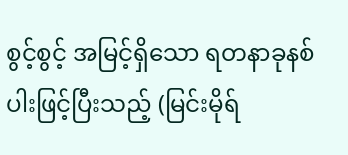စွင့်စွင့် အမြင့်ရှိသော ရတနာခုနစ်ပါးဖြင့်ပြီးသည့် (မြင်းမိုရ်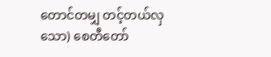တောင်တမျှ တင့်တယ်လှသော) စေတီတော်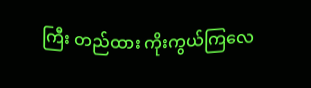ကြီး တည်ထား ကိုးကွယ်ကြလေ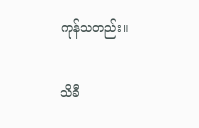ကုန်သတည်း။

သိခီ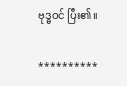ဗုဒ္ဓဝင် ပြီး၏။

**********